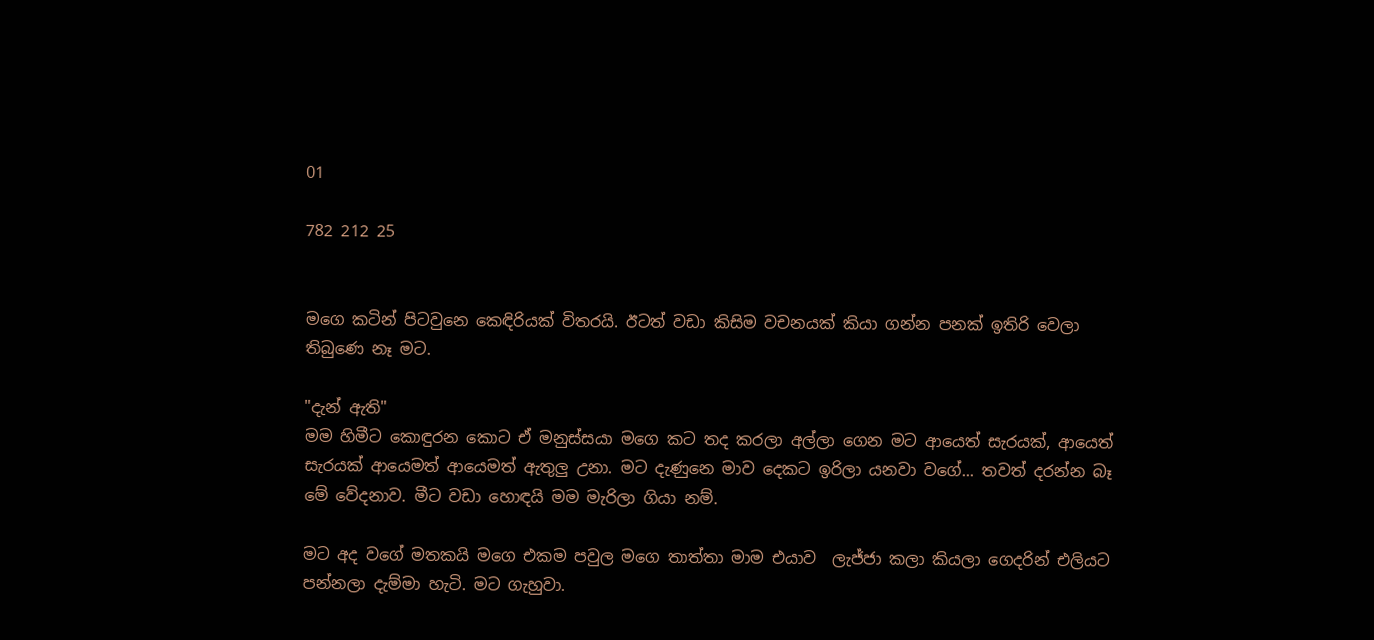01

782 212 25


මගෙ කටින් පිටවුනෙ කෙඳිරියක් විතරයි. ඊටත් වඩා කිසිම වචනයක් කියා ගන්න පනක් ඉතිරි වෙලා තිබුණෙ නෑ මට.

"දැන් ඇති"
මම හිමීට කොඳුරන කොට ඒ මනුස්සයා මගෙ කට තද කරලා අල්ලා ගෙන මට ආයෙත් සැරයක්, ආයෙත් සැරයක් ආයෙමත් ආයෙමත් ඇතුලු උනා. මට දැණුනෙ මාව දෙකට ඉරිලා යනවා වගේ... තවත් දරන්න බෑ මේ වේදනාව. මීට වඩා හොඳයි මම මැරිලා ගියා නම්.

මට අද වගේ මතකයි මගෙ එකම පවුල මගෙ තාත්තා මාම එයාව  ලැජ්ජා කලා කියලා ගෙදරින් එලියට පන්නලා දැම්මා හැටි. මට ගැහුවා.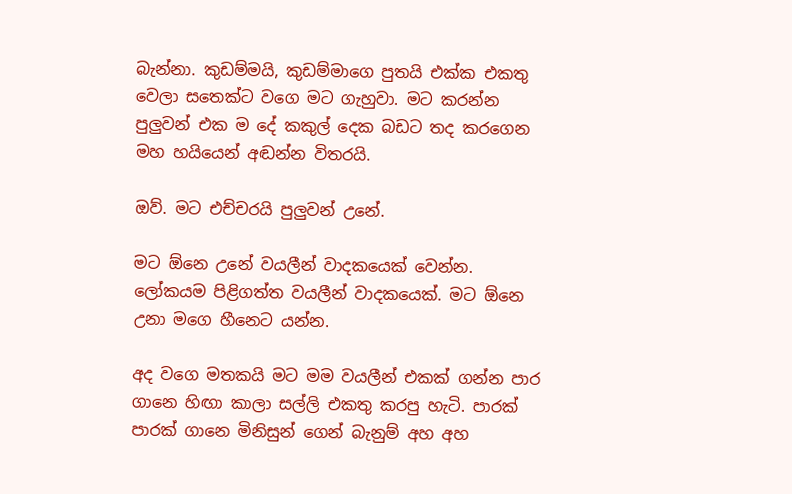බැන්නා. කුඩම්මයි, කුඩම්මාගෙ පුතයි එක්ක එකතු වෙලා සතෙක්ට වගෙ මට ගැහුවා. මට කරන්න පුලුවන් එක ම දේ කකුල් දෙක බඩට තද කරගෙන මහ හයියෙන් අඬන්න විතරයි.

ඔව්. මට එච්චරයි පුලුවන් උනේ.

මට ඕනෙ උනේ වයලීන් වාදකයෙක් වෙන්න. ලෝකයම පිළිගත්ත වයලීන් වාදකයෙක්. මට ඕනෙ උනා මගෙ හීනෙට යන්න.

අද වගෙ මතකයි මට මම වයලීන් එකක් ගන්න පාර ගානෙ හිඟා කාලා සල්ලි එකතු කරපු හැටි. පාරක් පාරක් ගානෙ මිනිසුන් ගෙන් බැනුම් අහ අහ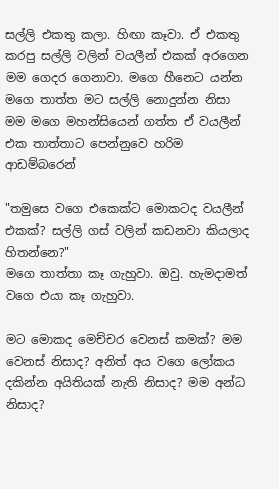සල්ලි එකතු කලා. හිඟා කෑවා. ඒ එකතු කරපු සල්ලි වලින් වයලීන් එකක් අරගෙන මම ගෙදර ගෙනාවා. මගෙ හීනෙට යන්න මගෙ තාත්ත මට සල්ලි නොදුන්න නිසා මම මගෙ මහන්සියෙන් ගත්ත ඒ වයලීන් එක තාත්තාට පෙන්නුවෙ හරිම ආඩම්බරෙන්

"තමුසෙ වගෙ එකෙක්ට මොකටද වයලීන් එකක්? සල්ලි ගස් වලින් කඩනවා කියලාද හිතන්නෙ?"
මගෙ තාත්තා කෑ ගැහුවා. ඔවු. හැමදාමත් වගෙ එයා කෑ ගැහුවා.

මට මොකද මෙච්චර වෙනස් කමක්? මම වෙනස් නිසාද? අනිත් අය වගෙ ලෝකය දකින්න අයිතියක් නැති නිසාද? මම අන්ධ නිසාද?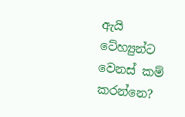ඇයි ටේහ්‍යුන්ට වෙනස් කම් කරන්නෙ?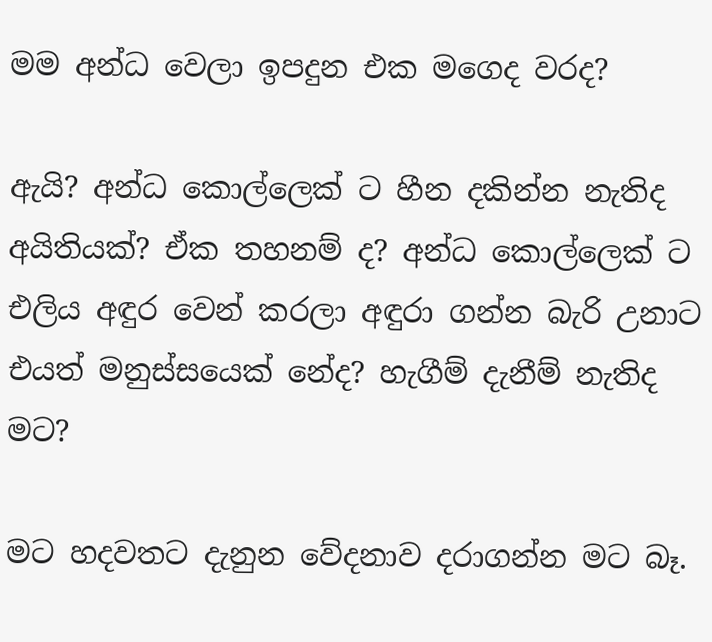මම අන්ධ වෙලා ඉපදුන එක මගෙද වරද?

ඇයි? අන්ධ කොල්ලෙක් ට හීන දකින්න නැතිද අයිතියක්? ඒක තහනම් ද? අන්ධ කොල්ලෙක් ට එලිය අඳුර වෙන් කරලා අඳුරා ගන්න බැරි උනාට එයත් මනුස්සයෙක් නේද? හැගීම් දැනීම් නැතිද මට?

මට හදවතට දැනුන වේදනාව දරාගන්න මට බෑ.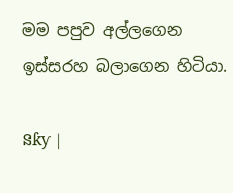මම පපුව අල්ලගෙන ඉස්සරහ බලාගෙන හිටියා.

នƙƴ |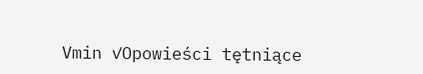Vmin ✓Opowieści tętniące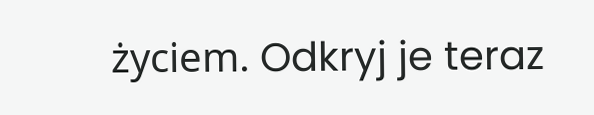życiem. Odkryj je teraz